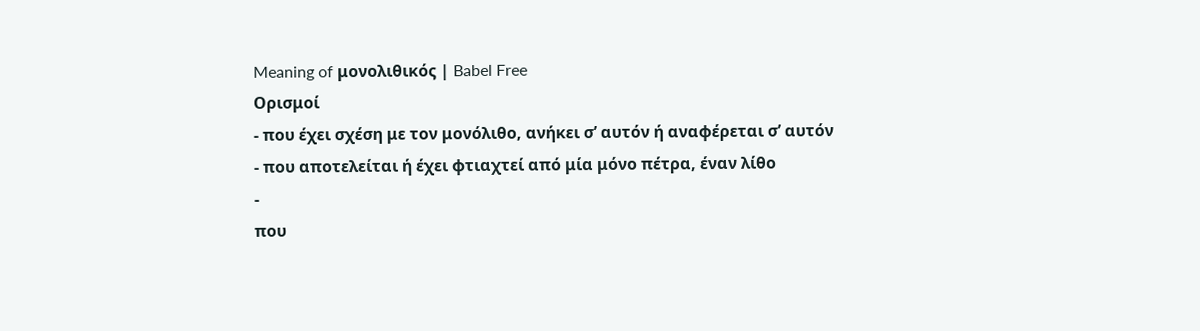Meaning of μονολιθικός | Babel Free
Ορισμοί
- που έχει σχέση με τον μονόλιθο, ανήκει σ’ αυτόν ή αναφέρεται σ’ αυτόν
- που αποτελείται ή έχει φτιαχτεί από μία μόνο πέτρα, έναν λίθο
-
που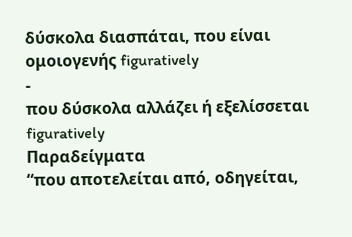δύσκολα διασπάται, που είναι ομοιογενής figuratively
-
που δύσκολα αλλάζει ή εξελίσσεται figuratively
Παραδείγματα
“που αποτελείται από, οδηγείται,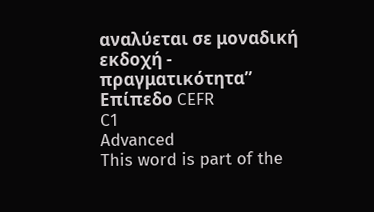αναλύεται σε μοναδική εκδοχή - πραγματικότητα”
Επίπεδο CEFR
C1
Advanced
This word is part of the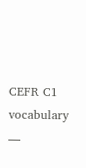CEFR C1 vocabulary —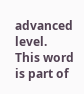advanced level.
This word is part of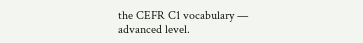the CEFR C1 vocabulary — advanced level.